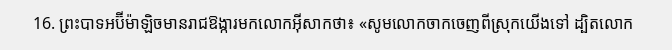16. ព្រះបាទអប៊ីម៉ាឡិចមានរាជឱង្ការមកលោកអ៊ីសាកថា៖ «សូមលោកចាកចេញពីស្រុកយើងទៅ ដ្បិតលោក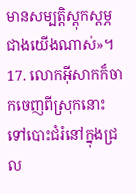មានសម្បត្តិស្ដុកស្ដម្ភជាងយើងណាស់»។
17. លោកអ៊ីសាកក៏ចាកចេញពីស្រុកនោះ ទៅបោះជំរំនៅក្នុងជ្រល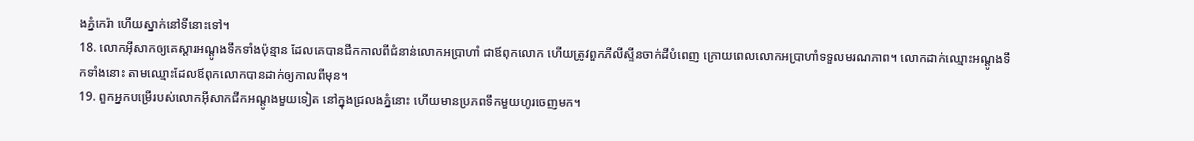ងភ្នំកេរ៉ា ហើយស្នាក់នៅទីនោះទៅ។
18. លោកអ៊ីសាកឲ្យគេស្ដារអណ្ដូងទឹកទាំងប៉ុន្មាន ដែលគេបានជីកកាលពីជំនាន់លោកអប្រាហាំ ជាឪពុកលោក ហើយត្រូវពួកភីលីស្ទីនចាក់ដីបំពេញ ក្រោយពេលលោកអប្រាហាំទទួលមរណភាព។ លោកដាក់ឈ្មោះអណ្ដូងទឹកទាំងនោះ តាមឈ្មោះដែលឪពុកលោកបានដាក់ឲ្យកាលពីមុន។
19. ពួកអ្នកបម្រើរបស់លោកអ៊ីសាកជីកអណ្ដូងមួយទៀត នៅក្នុងជ្រលងភ្នំនោះ ហើយមានប្រភពទឹកមួយហូរចេញមក។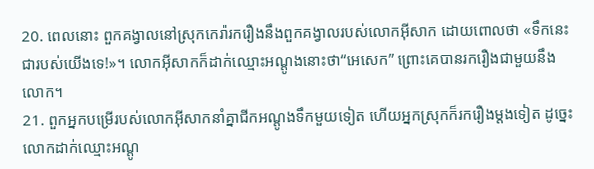20. ពេលនោះ ពួកគង្វាលនៅស្រុកកេរ៉ារករឿងនឹងពួកគង្វាលរបស់លោកអ៊ីសាក ដោយពោលថា «ទឹកនេះជារបស់យើងទេ!»។ លោកអ៊ីសាកក៏ដាក់ឈ្មោះអណ្ដូងនោះថា“អេសេក” ព្រោះគេបានរករឿងជាមួយនឹងលោក។
21. ពួកអ្នកបម្រើរបស់លោកអ៊ីសាកនាំគ្នាជីកអណ្ដូងទឹកមួយទៀត ហើយអ្នកស្រុកក៏រករឿងម្ដងទៀត ដូច្នេះ លោកដាក់ឈ្មោះអណ្ដូ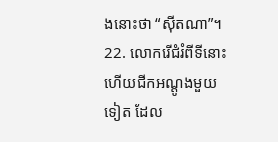ងនោះថា “ស៊ីតណា”។
22. លោករើជំរំពីទីនោះ ហើយជីកអណ្ដូងមួយទៀត ដែល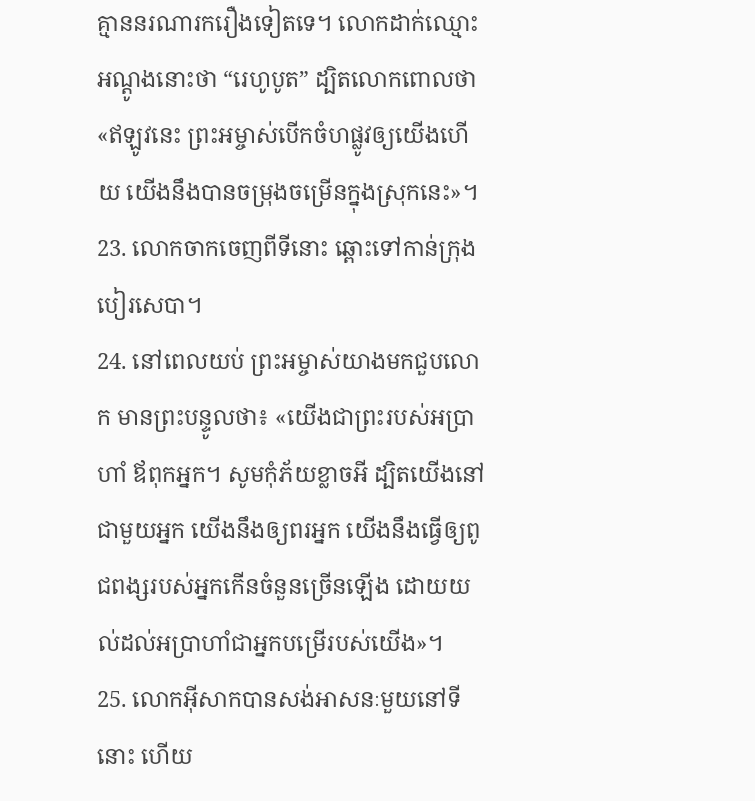គ្មាននរណារករឿងទៀតទេ។ លោកដាក់ឈ្មោះអណ្ដូងនោះថា “រេហូបូត” ដ្បិតលោកពោលថា «ឥឡូវនេះ ព្រះអម្ចាស់បើកចំហផ្លូវឲ្យយើងហើយ យើងនឹងបានចម្រុងចម្រើនក្នុងស្រុកនេះ»។
23. លោកចាកចេញពីទីនោះ ឆ្ពោះទៅកាន់ក្រុងបៀរសេបា។
24. នៅពេលយប់ ព្រះអម្ចាស់យាងមកជួបលោក មានព្រះបន្ទូលថា៖ «យើងជាព្រះរបស់អប្រាហាំ ឪពុកអ្នក។ សូមកុំភ័យខ្លាចអី ដ្បិតយើងនៅជាមួយអ្នក យើងនឹងឲ្យពរអ្នក យើងនឹងធ្វើឲ្យពូជពង្សរបស់អ្នកកើនចំនួនច្រើនឡើង ដោយយល់ដល់អប្រាហាំជាអ្នកបម្រើរបស់យើង»។
25. លោកអ៊ីសាកបានសង់អាសនៈមួយនៅទីនោះ ហើយ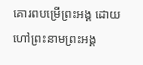គោរពបម្រើព្រះអង្គ ដោយហៅព្រះនាមព្រះអង្គ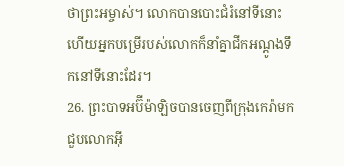ថាព្រះអម្ចាស់។ លោកបានបោះជំរំនៅទីនោះ ហើយអ្នកបម្រើរបស់លោកក៏នាំគ្នាជីកអណ្ដូងទឹកនៅទីនោះដែរ។
26. ព្រះបាទអប៊ីម៉ាឡិចបានចេញពីក្រុងកេរ៉ាមកជួបលោកអ៊ី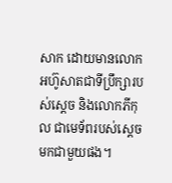សាក ដោយមានលោកអហ៊ូសាតជាទីប្រឹក្សារបស់ស្ដេច និងលោកភីកុល ជាមេទ័ពរបស់ស្ដេចមកជាមួយផង។